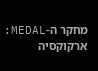מחקר ה-MEDAL: ארקוקסיה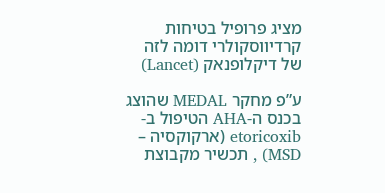מציג פרופיל בטיחות קרדיווסקולרי דומה לזה של דיקלופנאק (Lancet)

ע”פ מחקר MEDAL שהוצג בכנס ה-AHA הטיפול ב-etoricoxib (ארקוקסיה – MSD) , תכשיר מקבוצת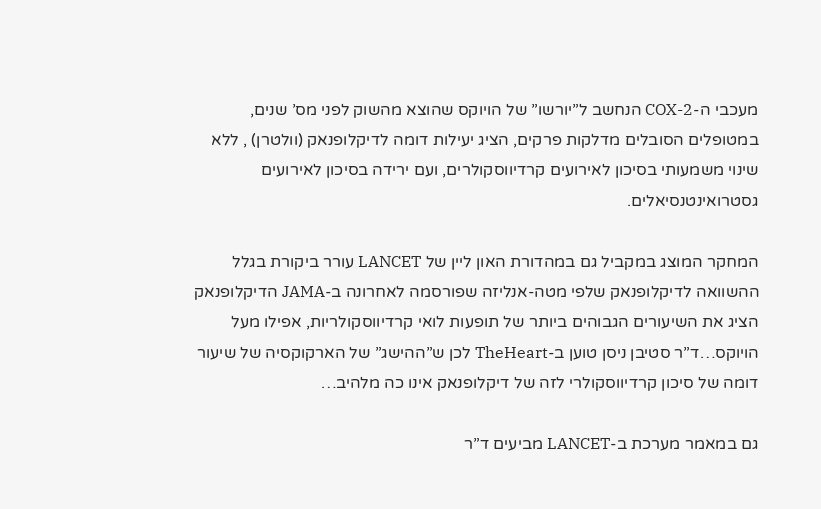מעכבי ה-COX-2 הנחשב ל”יורשו” של הויוקס שהוצא מהשוק לפני מס’ שנים,  במטופלים הסובלים מדלקות פרקים, הציג יעילות דומה לדיקלופנאק (וולטרן) , ללא שינוי משמעותי בסיכון לאירועים קרדיווסקולרים, ועם ירידה בסיכון לאירועים גסטרואינטנסיאלים.

המחקר המוצג במקביל גם במהדורת האון ליין של LANCET עורר ביקורת בגלל ההשוואה לדיקלופנאק שלפי מטה-אנליזה שפורסמה לאחרונה ב-JAMA הדיקלופנאק הציג את השיעורים הגבוהים ביותר של תופעות לואי קרדיווסקולריות, אפילו מעל הויוקס…ד”ר סטיבן ניסן טוען ב-TheHeart לכן ש”ההישג” של הארקוקסיה של שיעור דומה של סיכון קרדיווסקולרי לזה של דיקלופנאק אינו כה מלהיב…

גם במאמר מערכת ב-LANCET מביעים ד”ר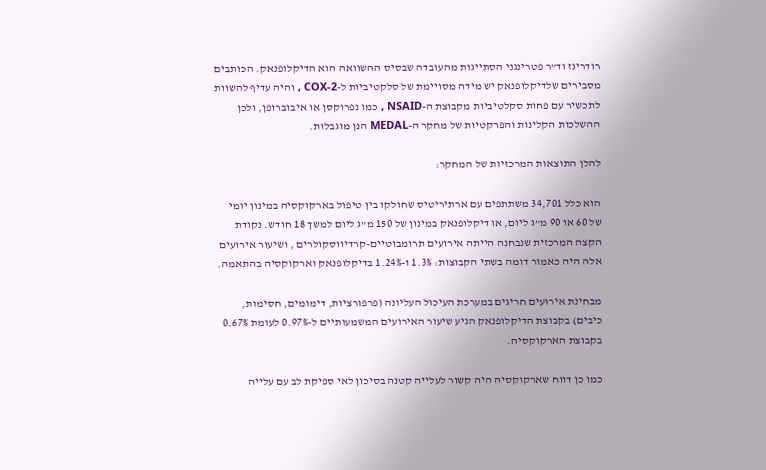רודריגז וד”ר פטרינגני הסתייגות מהעובדה שבסיס ההשוואה הוא הדיקלופנאק. הכותבים מסבירים שלדיקלופנאק יש מידה מסויימת של סלקטיביות ל-COX-2 , והיה עדיף להשוות לתכשיר עם פחות סקלטיביות מקבוצת ה-NSAID , כמו נפרוקסן או איבוברופן, ולכן ההשלכות הקלינות והפרקטיות של מחקר ה-MEDAL הנן מוגבלות.

להלן התוצאות המרכזיות של המחקר:

הוא כלל 34,701 משתתפים עם ארתיריטיס שחולקו בין טיפול בארקוקסיה במינון יומי של 60 או 90 מ”ג ליום, או דיקלופנאק במינון של 150 מ”ג ליום למשך 18 חודש. נקודת הקצה המרכזית שנבחנה הייתה אירועים תרומבוטיים-קרדיווסקולרים , ושיעור אירועים אלה היה כאמור דומה בשתי הקבוצות: 1.3% ו-1.24% בדיקלופנאק וארקוקסיה בהתאמה.

מבחינת אירועים חריגים במערכת העיכול העליונה (פרפורציות, דימומים, חסימות, כיבים) בקבוצת הדיקלופנאק הגיע שיעור האירועים המשמעותיים ל-0.97% לעומת 0.67% בקבוצת הארקוקסיה.

כמו כן דווח שארקוקסיה היה קשור לעלייה קטנה בסיכון לאי ספיקת לב עם עלייה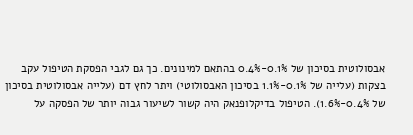אבסולוטית בסיכון של 0.1%-0.4% בהתאם למינונים. כך גם לגבי הפסקת הטיפול עקב בצקות (עלייה של 0.1%-1.1% בסיכון האבסולוטי) ויתר לחץ דם (עלייה אבסולוטית בסיכון של 0.4%-1.6%). הטיפול בדיקלופנאק היה קשור לשיעור גבוה יותר של הפסקה על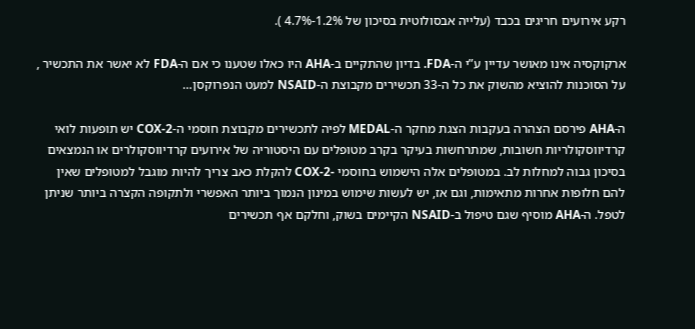רקע אירועים חריגים בכבד (עלייה אבסולוטית בסיכון של 1.2%-4.7% ).

ארקוקסיה אינו מאושר עדיין ע”י ה-FDA. בדיון שהתקיים ב-AHA היו כאלו שטענו כי אם ה-FDA לא יאשר את התכשיר , על הסוכנות להוציא מהשוק את כל ה-33 תכשירים מקבוצת ה-NSAID למעט הנפרוקסן…

ה-AHA פירסם הצהרה בעקבות הצגת מחקר ה-MEDAL לפיה לתכשירים מקבוצת חוסמי ה-COX-2 יש תופעות לואי קרדיווסקולריות חשובות, שמתרחשות בעיקר בקרב מטופלים עם היסטוריה של אירועים קרדיווסקולרים או הנמצאים בסיכון גבוה למחלות לב. במטופלים אלה הישמוש בחוסמי -COX-2 להקלת כאב צריך להיות מוגבל למטופלים שאין להם חלופות אחרות מתאימות, וגם אז, יש לעשות שימוש במינון הנמוך ביותר האפשרי ולתקופה הקצרה ביותר שניתן לטפל. ה-AHA מוסיף שגם טיפול ב-NSAID הקיימים בשוק, וחלקם אף תכשירים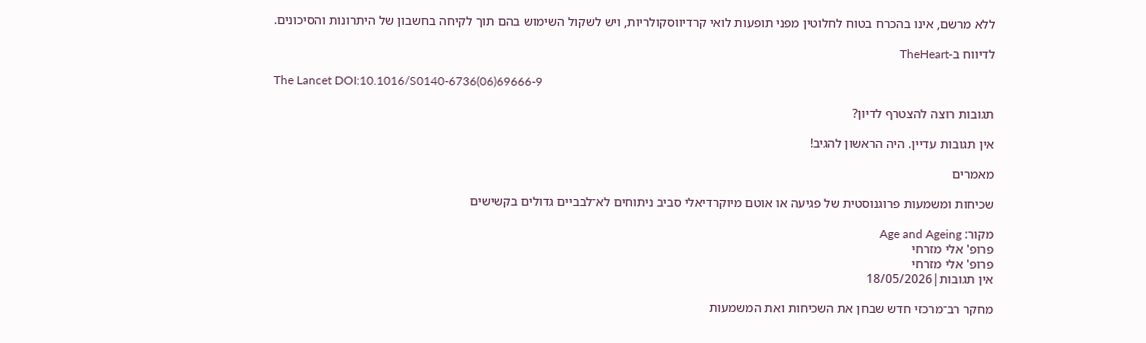ללא מרשם, אינו בהכרח בטוח לחלוטין מפני תופעות לואי קרדיווסקולריות, ויש לשקול השימוש בהם תוך לקיחה בחשבון של היתרונות והסיכונים.

לדיווח ב-TheHeart

The Lancet DOI:10.1016/S0140-6736(06)69666-9

תגובות רוצה להצטרף לדיון?

אין תגובות עדיין. היה הראשון להגיב!

מאמרים

שכיחות ומשמעות פרוגנוסטית של פגיעה או אוטם מיוקרדיאלי סביב ניתוחים לא־לבביים גדולים בקשישים

מקור: Age and Ageing
פרופ' אלי מזרחי
פרופ' אלי מזרחי
אין תגובות|18/05/2026

מחקר רב־מרכזי חדש שבחן את השכיחות ואת המשמעות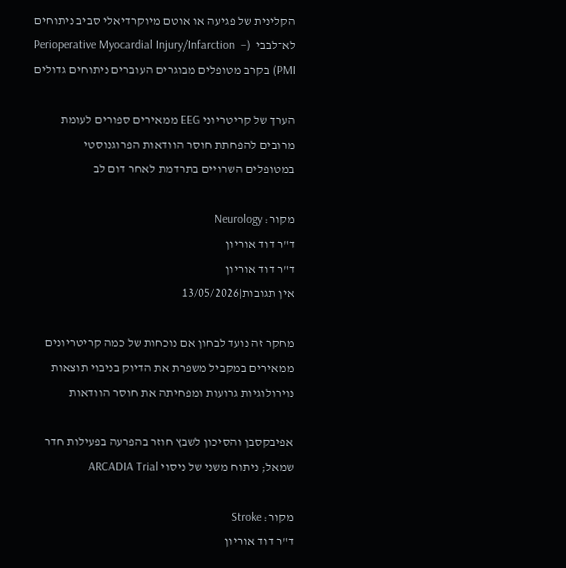הקלינית של פגיעה או אוטם מיוקרדיאלי סביב ניתוחים לא־לבבי  (Perioperative Myocardial Injury/Infarction  – PMI) בקרב מטופלים מבוגרים העוברים ניתוחים גדולים

הערך של קריטריוני EEG ממאירים ספורים לעומת מרובים להפחתת חוסר הוודאות הפרוגנוסטי במטופלים השרויים בתרדמת לאחר דום לב

מקור: Neurology
ד"ר דוד אוריון
ד"ר דוד אוריון
אין תגובות|13/05/2026

מחקר זה נועד לבחון אם נוכחות של כמה קריטריונים ממאירים במקביל משפרת את הדיוק בניבוי תוצאות נוירולוגיות גרועות ומפחיתה את חוסר הוודאות

אפיבקסבן והסיכון לשבץ חוזר בהפרעה בפעילות חדר שמאל; ניתוח משני של ניסוי ARCADIA Trial

מקור: Stroke
ד"ר דוד אוריון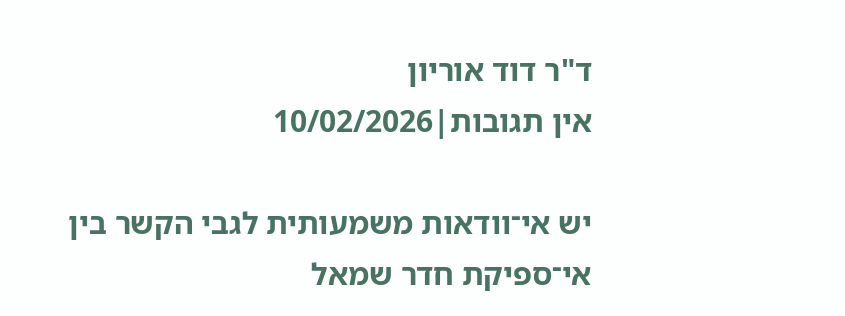ד"ר דוד אוריון
אין תגובות|10/02/2026

יש אי־וודאות משמעותית לגבי הקשר בין אי־ספיקת חדר שמאל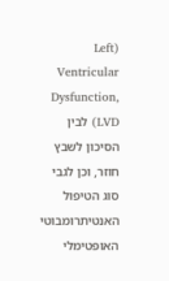(Left Ventricular Dysfunction, LVD) לבין הסיכון לשבץ חוזר, וכן לגבי סוג הטיפול האנטיתרומבוטי האופטימלי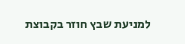למניעת שבץ חוזר בקבוצת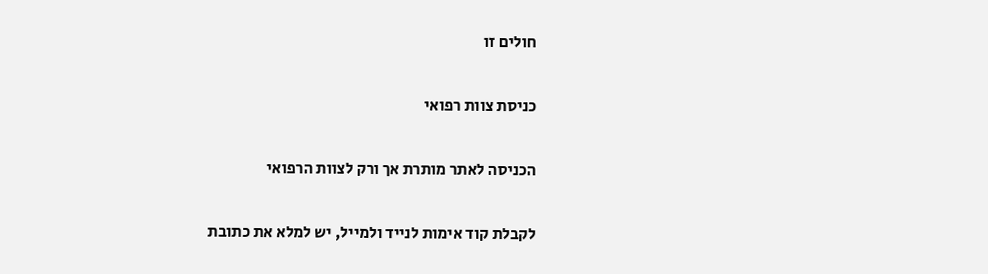חולים זו

כניסת צוות רפואי

הכניסה לאתר מותרת אך ורק לצוות הרפואי

לקבלת קוד אימות לנייד ולמייל, יש למלא את כתובת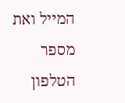המייל ואת מספר הטלפון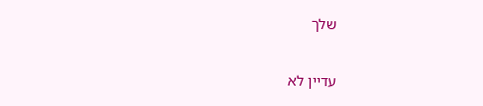שלך

עדיין לא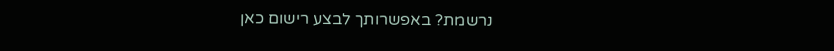נרשמת? באפשרותך לבצע רישום כאן